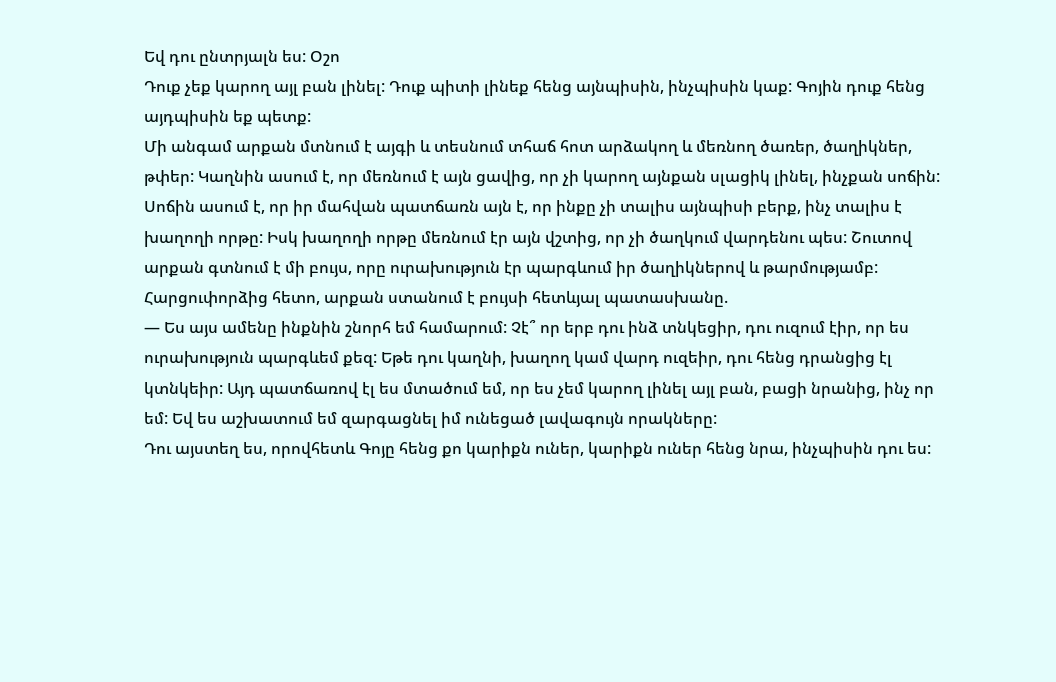Եվ դու ընտրյալն ես: Օշո
Դուք չեք կարող այլ բան լինել: Դուք պիտի լինեք հենց այնպիսին, ինչպիսին կաք: Գոյին դուք հենց այդպիսին եք պետք:
Մի անգամ արքան մտնում է այգի և տեսնում տհաճ հոտ արձակող և մեռնող ծառեր, ծաղիկներ, թփեր: Կաղնին ասում է, որ մեռնում է այն ցավից, որ չի կարող այնքան սլացիկ լինել, ինչքան սոճին: Սոճին ասում է, որ իր մահվան պատճառն այն է, որ ինքը չի տալիս այնպիսի բերք, ինչ տալիս է խաղողի որթը: Իսկ խաղողի որթը մեռնում էր այն վշտից, որ չի ծաղկում վարդենու պես: Շուտով արքան գտնում է մի բույս, որը ուրախություն էր պարգևում իր ծաղիկներով և թարմությամբ: Հարցուփորձից հետո, արքան ստանում է բույսի հետևյալ պատասխանը.
— Ես այս ամենը ինքնին շնորհ եմ համարում: Չէ՞ որ երբ դու ինձ տնկեցիր, դու ուզում էիր, որ ես ուրախություն պարգևեմ քեզ: Եթե դու կաղնի, խաղող կամ վարդ ուզեիր, դու հենց դրանցից էլ կտնկեիր: Այդ պատճառով էլ ես մտածում եմ, որ ես չեմ կարող լինել այլ բան, բացի նրանից, ինչ որ եմ: Եվ ես աշխատում եմ զարգացնել իմ ունեցած լավագույն որակները:
Դու այստեղ ես, որովհետև Գոյը հենց քո կարիքն ուներ, կարիքն ուներ հենց նրա, ինչպիսին դու ես: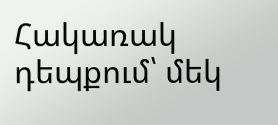Հակառակ դեպքում՝ մեկ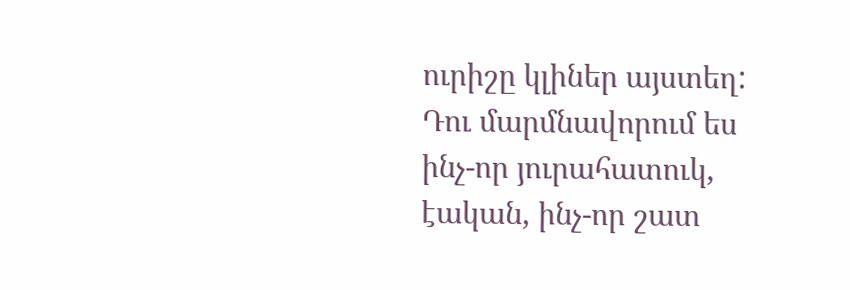ուրիշը կլիներ այստեղ: Դու մարմնավորում ես ինչ-որ յուրահատուկ, էական, ինչ-որ շատ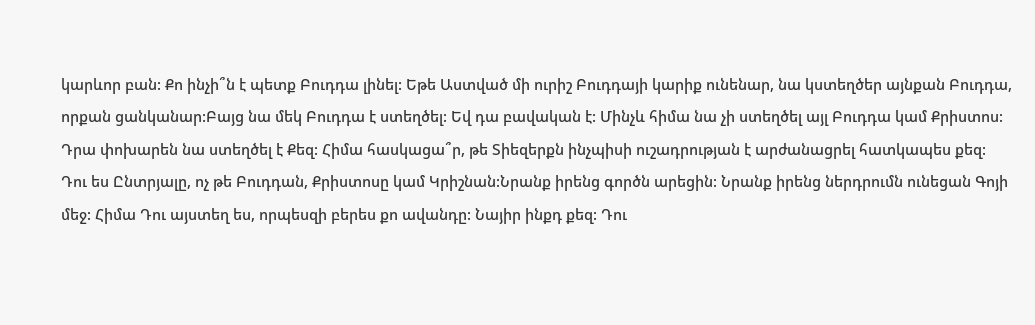կարևոր բան: Քո ինչի՞ն է պետք Բուդդա լինել: Եթե Աստված մի ուրիշ Բուդդայի կարիք ունենար, նա կստեղծեր այնքան Բուդդա, որքան ցանկանար:Բայց նա մեկ Բուդդա է ստեղծել: Եվ դա բավական է: Մինչև հիմա նա չի ստեղծել այլ Բուդդա կամ Քրիստոս: Դրա փոխարեն նա ստեղծել է Քեզ: Հիմա հասկացա՞ր, թե Տիեզերքն ինչպիսի ուշադրության է արժանացրել հատկապես քեզ:
Դու ես Ընտրյալը, ոչ թե Բուդդան, Քրիստոսը կամ Կրիշնան:Նրանք իրենց գործն արեցին: Նրանք իրենց ներդրումն ունեցան Գոյի մեջ: Հիմա Դու այստեղ ես, որպեսզի բերես քո ավանդը: Նայիր ինքդ քեզ: Դու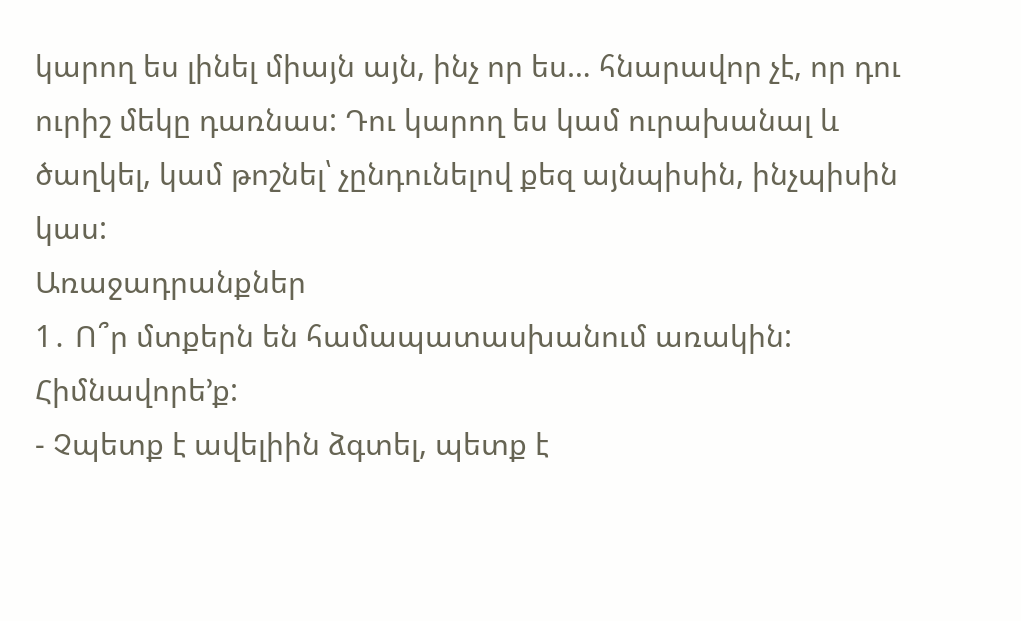կարող ես լինել միայն այն, ինչ որ ես… հնարավոր չէ, որ դու ուրիշ մեկը դառնաս: Դու կարող ես կամ ուրախանալ և ծաղկել, կամ թոշնել՝ չընդունելով քեզ այնպիսին, ինչպիսին կաս:
Առաջադրանքներ
1․ Ո՞ր մտքերն են համապատասխանում առակին: Հիմնավորե’ք:
- Չպետք է ավելիին ձգտել, պետք է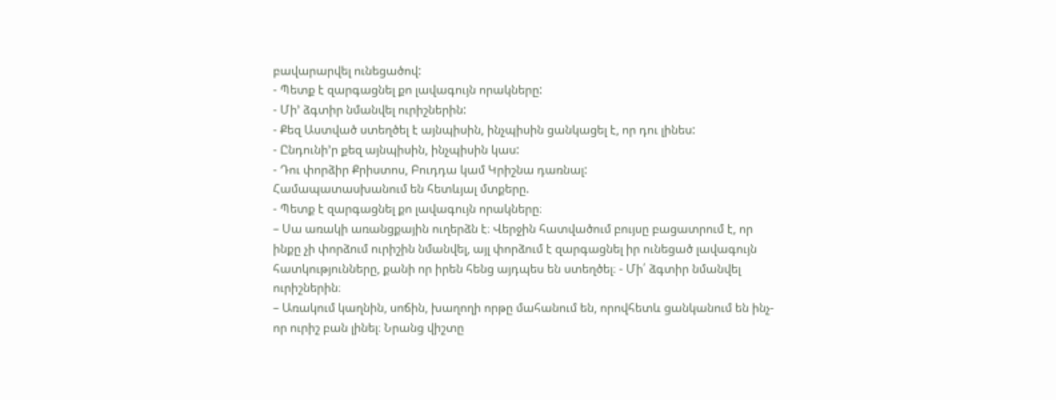բավարարվել ունեցածով:
- Պետք է զարգացնել քո լավագույն որակները:
- Մի’ ձգտիր նմանվել ուրիշներին:
- Քեզ Աստված ստեղծել է այնպիսին, ինչպիսին ցանկացել է, որ դու լինես:
- Ընդունի’ր քեզ այնպիսին, ինչպիսին կաս:
- Դու փորձիր Քրիստոս, Բուդդա կամ Կրիշնա դառնալ:
Համապատասխանում են հետևյալ մտքերը.
- Պետք է զարգացնել քո լավագույն որակները։
– Սա առակի առանցքային ուղերձն է։ Վերջին հատվածում բույսը բացատրում է, որ ինքը չի փորձում ուրիշին նմանվել, այլ փորձում է զարգացնել իր ունեցած լավագույն հատկությունները, քանի որ իրեն հենց այդպես են ստեղծել։ - Մի՛ ձգտիր նմանվել ուրիշներին։
– Առակում կաղնին, սոճին, խաղողի որթը մահանում են, որովհետև ցանկանում են ինչ-որ ուրիշ բան լինել։ Նրանց վիշտը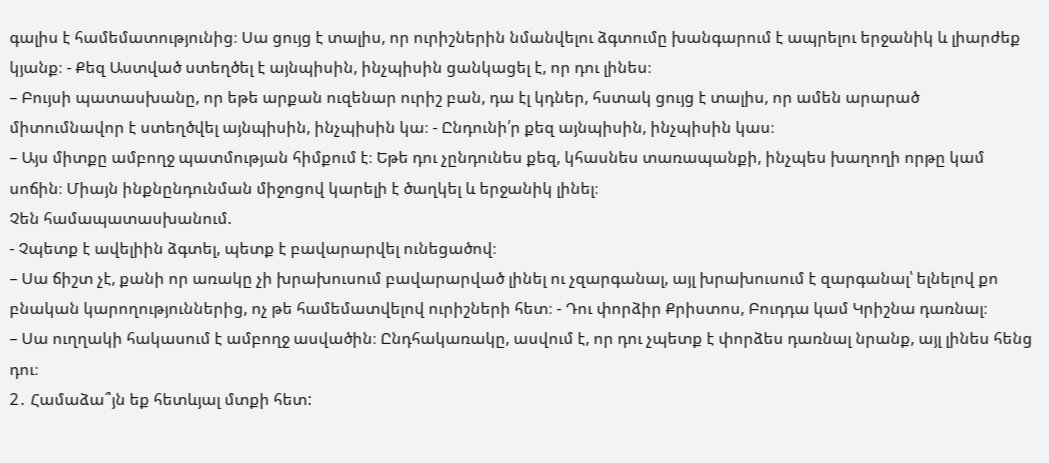գալիս է համեմատությունից։ Սա ցույց է տալիս, որ ուրիշներին նմանվելու ձգտումը խանգարում է ապրելու երջանիկ և լիարժեք կյանք։ - Քեզ Աստված ստեղծել է այնպիսին, ինչպիսին ցանկացել է, որ դու լինես։
– Բույսի պատասխանը, որ եթե արքան ուզենար ուրիշ բան, դա էլ կդներ, հստակ ցույց է տալիս, որ ամեն արարած միտումնավոր է ստեղծվել այնպիսին, ինչպիսին կա։ - Ընդունի՛ր քեզ այնպիսին, ինչպիսին կաս։
– Այս միտքը ամբողջ պատմության հիմքում է։ Եթե դու չընդունես քեզ, կհասնես տառապանքի, ինչպես խաղողի որթը կամ սոճին։ Միայն ինքնընդունման միջոցով կարելի է ծաղկել և երջանիկ լինել։
Չեն համապատասխանում.
- Չպետք է ավելիին ձգտել, պետք է բավարարվել ունեցածով։
– Սա ճիշտ չէ, քանի որ առակը չի խրախուսում բավարարված լինել ու չզարգանալ, այլ խրախուսում է զարգանալ՝ ելնելով քո բնական կարողություններից, ոչ թե համեմատվելով ուրիշների հետ։ - Դու փորձիր Քրիստոս, Բուդդա կամ Կրիշնա դառնալ։
– Սա ուղղակի հակասում է ամբողջ ասվածին։ Ընդհակառակը, ասվում է, որ դու չպետք է փորձես դառնալ նրանք, այլ լինես հենց դու։
2․ Համաձա՞յն եք հետևյալ մտքի հետ: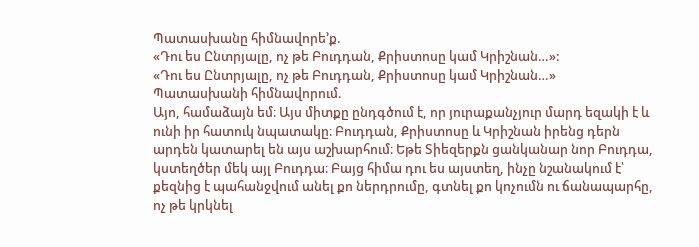Պատասխանը հիմնավորե’ք.
«Դու ես Ընտրյալը, ոչ թե Բուդդան, Քրիստոսը կամ Կրիշնան…»:
«Դու ես Ընտրյալը, ոչ թե Բուդդան, Քրիստոսը կամ Կրիշնան…»
Պատասխանի հիմնավորում.
Այո, համաձայն եմ։ Այս միտքը ընդգծում է, որ յուրաքանչյուր մարդ եզակի է և ունի իր հատուկ նպատակը։ Բուդդան, Քրիստոսը և Կրիշնան իրենց դերն արդեն կատարել են այս աշխարհում։ Եթե Տիեզերքն ցանկանար նոր Բուդդա, կստեղծեր մեկ այլ Բուդդա։ Բայց հիմա դու ես այստեղ, ինչը նշանակում է՝ քեզնից է պահանջվում անել քո ներդրումը, գտնել քո կոչումն ու ճանապարհը, ոչ թե կրկնել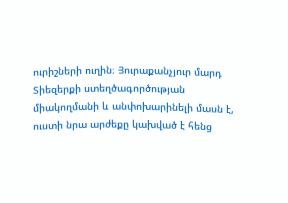ուրիշների ուղին։ Յուրաքանչյուր մարդ Տիեզերքի ստեղծագործության միակողմանի և անփոխարինելի մասն է, ուստի նրա արժեքը կախված է հենց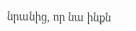նրանից, որ նա ինքն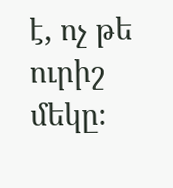է, ոչ թե ուրիշ մեկը։